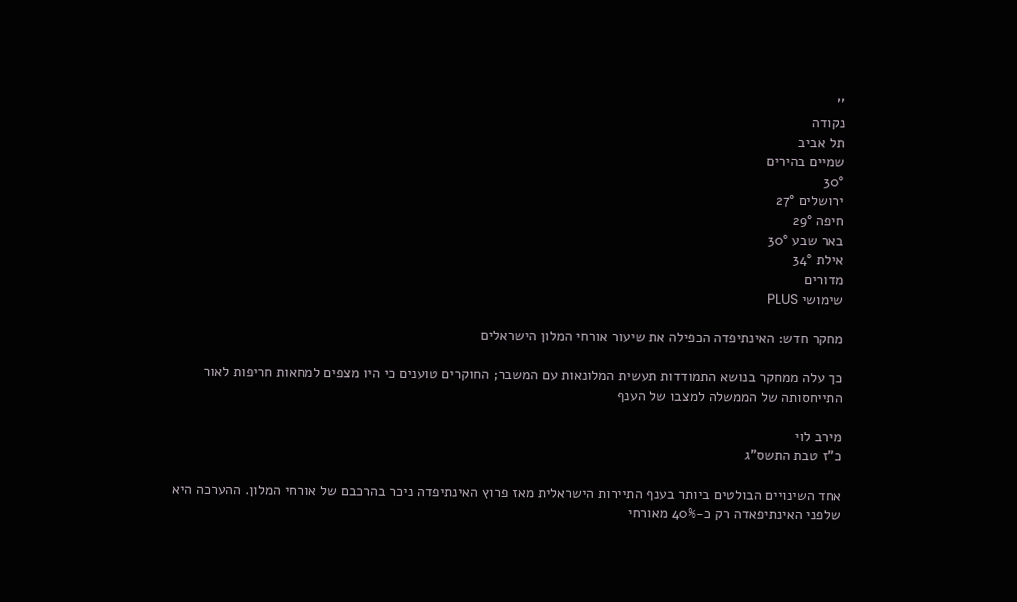''
נקודה
תל אביב
שמיים בהירים
30°
ירושלים 27°
חיפה 29°
באר שבע 30°
אילת 34°
מדורים
שימושי PLUS

מחקר חדש: האינתיפדה הכפילה את שיעור אורחי המלון הישראלים

כך עלה ממחקר בנושא התמודדות תעשית המלונאות עם המשבר; החוקרים טוענים כי היו מצפים למחאות חריפות לאור התייחסותה של הממשלה למצבו של הענף

מירב לוי
כ"ז טבת התשס"ג

אחד השינויים הבולטים ביותר בענף התיירות הישראלית מאז פרוץ האינתיפדה ניכר בהרכבם של אורחי המלון. ההערכה היא שלפני האינתיפאדה רק כ-40% מאורחי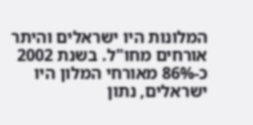המלונות היו ישראלים והיתר אורחים מחו"ל. בשנת 2002 כ-86% מאורחי המלון היו ישראלים, נתון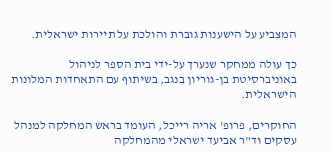המצביע על הישענות גוברת והולכת על תיירות ישראלית.

כך עולה ממחקר שנערך על-ידי בית הספר לניהול באוניברסיטת בן-גוריון בנגב, בשיתוף עם התאחדות המלונות הישראלית.

החוקרים, פרופ' אריה רייכל, העומד בראש המחלקה למנהל עסקים וד"ר אביעד ישראלי מהמחלקה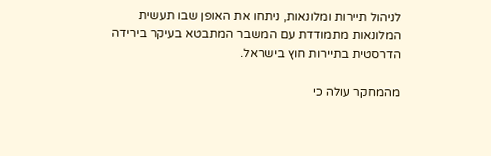לניהול תיירות ומלונאות, ניתחו את האופן שבו תעשית המלונאות מתמודדת עם המשבר המתבטא בעיקר בירידה הדרסטית בתיירות חוץ בישראל.

מהמחקר עולה כי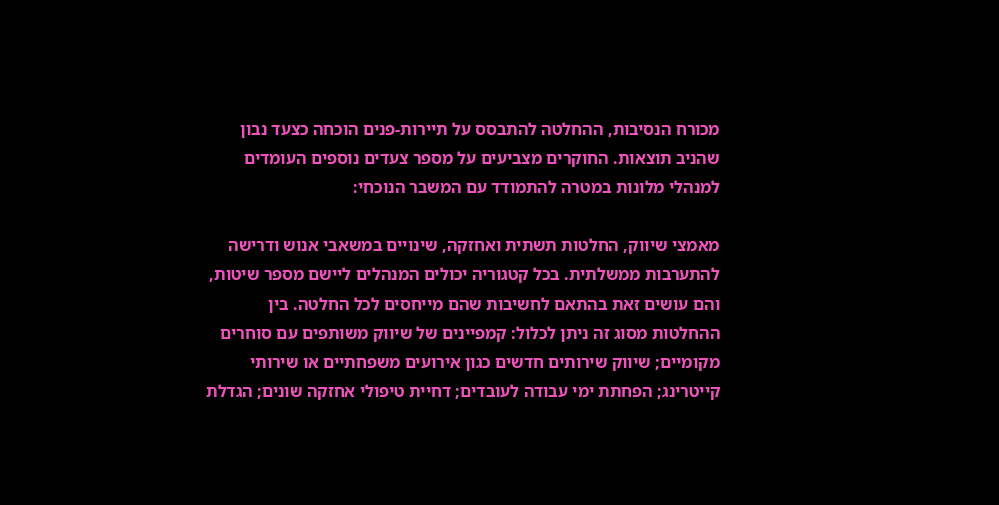מכורח הנסיבות, ההחלטה להתבסס על תיירות-פנים הוכחה כצעד נבון שהניב תוצאות. החוקרים מצביעים על מספר צעדים נוספים העומדים למנהלי מלונות במטרה להתמודד עם המשבר הנוכחי:

מאמצי שיווק, החלטות תשתית ואחזקה, שינויים במשאבי אנוש ודרישה להתערבות ממשלתית. בכל קטגוריה יכולים המנהלים ליישם מספר שיטות, והם עושים זאת בהתאם לחשיבות שהם מייחסים לכל החלטה. בין ההחלטות מסוג זה ניתן לכלול: קמפיינים של שיווק משותפים עם סוחרים מקומיים; שיווק שירותים חדשים כגון אירועים משפחתיים או שירותי קייטרינג; הפחתת ימי עבודה לעובדים; דחיית טיפולי אחזקה שונים; הגדלת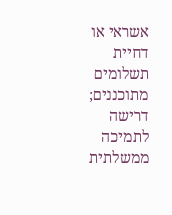אשראי או דחיית תשלומים מתוכננים; דרישה לתמיכה ממשלתית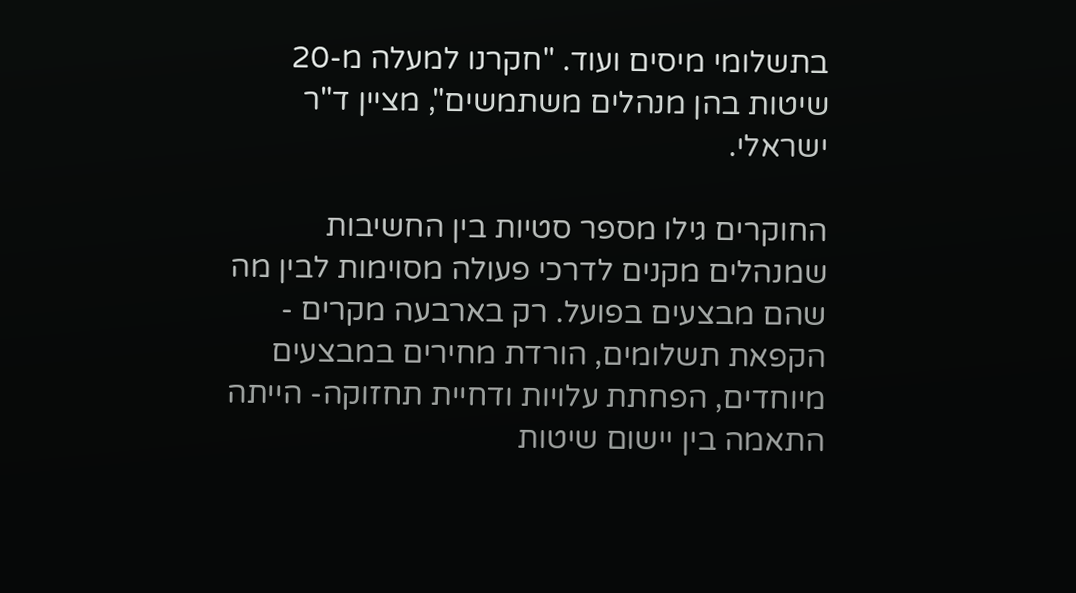בתשלומי מיסים ועוד. "חקרנו למעלה מ-20 שיטות בהן מנהלים משתמשים", מציין ד"ר ישראלי.

החוקרים גילו מספר סטיות בין החשיבות שמנהלים מקנים לדרכי פעולה מסוימות לבין מה שהם מבצעים בפועל. רק בארבעה מקרים - הקפאת תשלומים, הורדת מחירים במבצעים מיוחדים, הפחתת עלויות ודחיית תחזוקה- הייתה התאמה בין יישום שיטות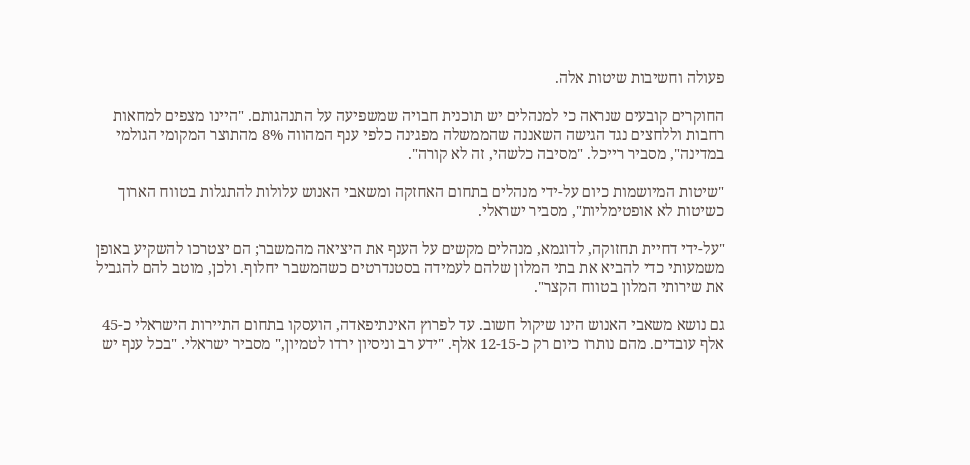פעולה וחשיבות שיטות אלה.

החוקרים קובעים שנראה כי למנהלים יש תוכנית חבויה שמשפיעה על התנהגותם. "היינו מצפים למחאות רחבות וללחצים נגד הגישה השאננה שהממשלה מפגינה כלפי ענף המהווה 8% מהתוצר המקומי הגולמי במדינה", מסביר רייכל. "מסיבה כלשהי, זה לא קורה".

"שיטות המיושמות כיום על-ידי מנהלים בתחום האחזקה ומשאבי האנוש עלולות להתגלות בטווח הארוך כשיטות לא אופטימליות", מסביר ישראלי.

"על-ידי דחיית תחזוקה, לדוגמא, מנהלים מקשים על הענף את היציאה מהמשבר; הם יצטרכו להשקיע באופן משמעותי כדי להביא את בתי המלון שלהם לעמידה בסטנדרטים כשהמשבר יחלוף. ולכן, מוטב להם להגביל את שירותי המלון בטווח הקצר".

גם נושא משאבי האנוש הינו שיקול חשוב. עד לפרוץ האינתיפאדה, הועסקו בתחום התיירות הישראלי כ-45 אלף עובדים. מהם נותרו כיום רק כ-12-15 אלף. "ידע רב וניסיון ירדו לטמיון," מסביר ישראלי. "בכל ענף יש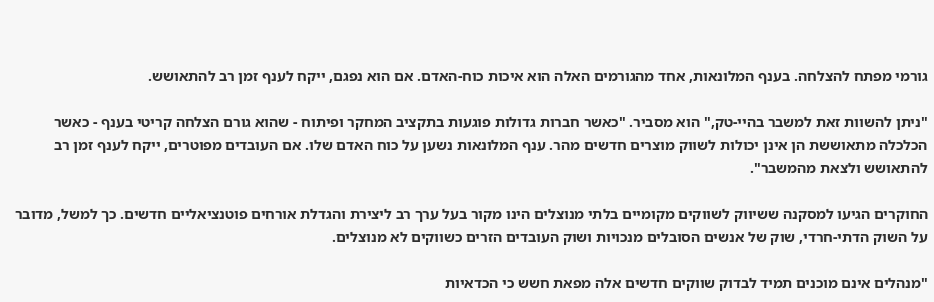גורמי מפתח להצלחה. בענף המלונאות, אחד מהגורמים האלה הוא איכות כוח-האדם. אם הוא נפגם, ייקח לענף זמן רב להתאושש.

"ניתן להשוות זאת למשבר בהיי-טק," הוא מסביר. "כאשר חברות גדולות פוגעות בתקציב המחקר ופיתוח - שהוא גורם הצלחה קריטי בענף - כאשר הכלכלה מתאוששת הן אינן יכולות לשווק מוצרים חדשים מהר. ענף המלונאות נשען על כוח האדם שלו. אם העובדים מפוטרים, ייקח לענף זמן רב להתאושש ולצאת מהמשבר".

החוקרים הגיעו למסקנה ששיווק לשווקים מקומיים בלתי מנוצלים הינו מקור בעל ערך רב ליצירת והגדלת אורחים פוטנציאליים חדשים. כך למשל, מדובר על השוק הדתי-חרדי, שוק של אנשים הסובלים מנכויות ושוק העובדים הזרים כשווקים לא מנוצלים.

"מנהלים אינם מוכנים תמיד לבדוק שווקים חדשים אלה מפאת חשש כי הכדאיות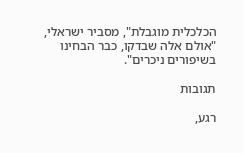הכלכלית מוגבלת", מסביר ישראלי, "אולם אלה שבדקו, כבר הבחינו בשיפורים ניכרים".

תגובות

רגע,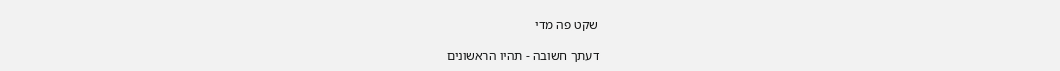שקט פה מדי

דעתך חשובה - תהיו הראשונים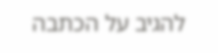להגיב על הכתבה